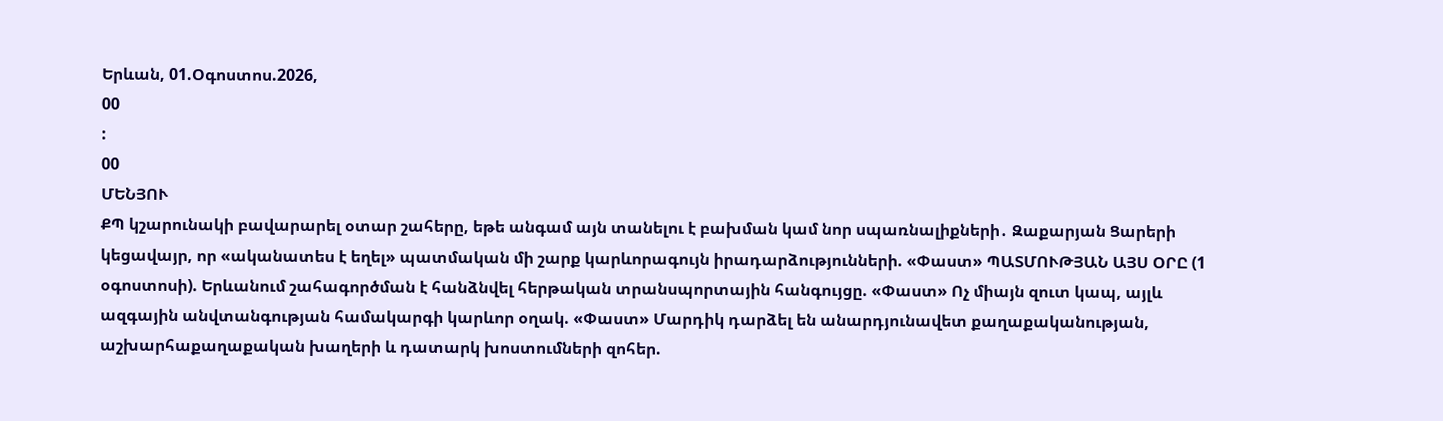Երևան, 01.Օգոստոս.2026,
00
:
00
ՄԵՆՅՈՒ
ՔՊ կշարունակի բավարարել օտար շահերը, եթե անգամ այն տանելու է բախման կամ նոր սպառնալիքների․ Զաքարյան Ցարերի կեցավայր, որ «ականատես է եղել» պատմական մի շարք կարևորագույն իրադարձությունների. «Փաստ» ՊԱՏՄՈՒԹՅԱՆ ԱՅՍ ՕՐԸ (1 օգոստոսի). Երևանում շահագործման է հանձնվել հերթական տրանսպորտային հանգույցը. «Փաստ» Ոչ միայն զուտ կապ, այլև ազգային անվտանգության համակարգի կարևոր օղակ. «Փաստ» Մարդիկ դարձել են անարդյունավետ քաղաքականության, աշխարհաքաղաքական խաղերի և դատարկ խոստումների զոհեր.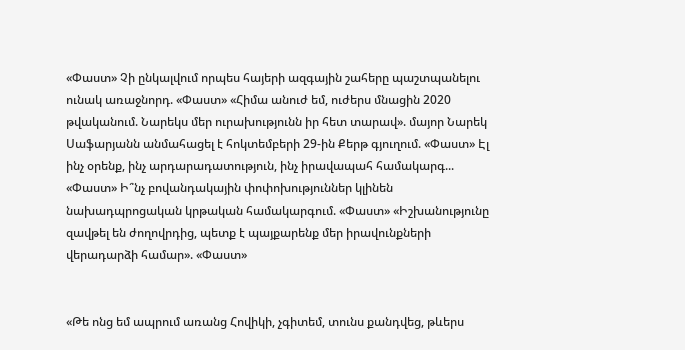«Փաստ» Չի ընկալվում որպես հայերի ազգային շահերը պաշտպանելու ունակ առաջնորդ. «Փաստ» «Հիմա անուժ եմ, ուժերս մնացին 2020 թվականում. Նարեկս մեր ուրախությունն իր հետ տարավ». մայոր Նարեկ Սաֆարյանն անմահացել է հոկտեմբերի 29-ին Քերթ գյուղում. «Փաստ» Էլ ինչ օրենք, ինչ արդարադատություն, ինչ իրավապահ համակարգ... «Փաստ» Ի՞նչ բովանդակային փոփոխություններ կլինեն նախադպրոցական կրթական համակարգում. «Փաստ» «Իշխանությունը զավթել են ժողովրդից, պետք է պայքարենք մեր իրավունքների վերադարձի համար». «Փաստ»


«Թե ոնց եմ ապրում առանց Հովիկի, չգիտեմ, տունս քանդվեց, թևերս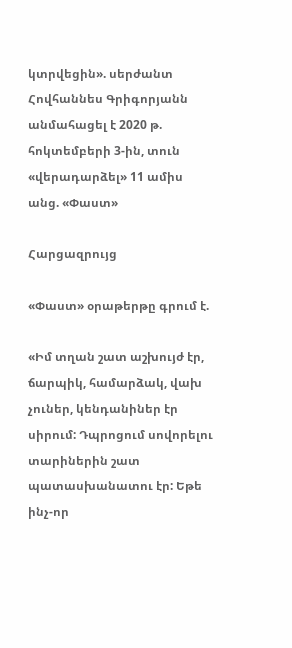կտրվեցին». սերժանտ Հովհաննես Գրիգորյանն անմահացել է 2020 թ. հոկտեմբերի 3-ին, տուն «վերադարձել» 11 ամիս անց. «Փաստ»

Հարցազրույց

«Փաստ» օրաթերթը գրում է.

«Իմ տղան շատ աշխույժ էր, ճարպիկ, համարձակ, վախ չուներ, կենդանիներ էր սիրում: Դպրոցում սովորելու տարիներին շատ պատասխանատու էր: Եթե ինչ-որ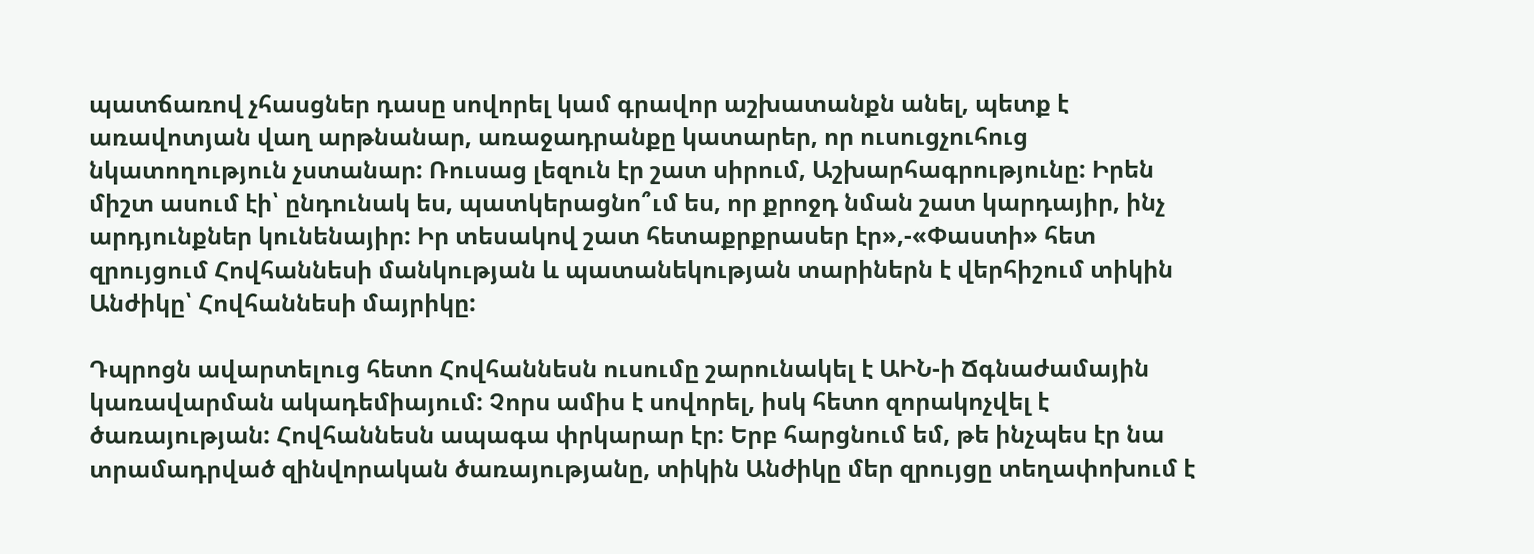պատճառով չհասցներ դասը սովորել կամ գրավոր աշխատանքն անել, պետք է առավոտյան վաղ արթնանար, առաջադրանքը կատարեր, որ ուսուցչուհուց նկատողություն չստանար: Ռուսաց լեզուն էր շատ սիրում, Աշխարհագրությունը: Իրեն միշտ ասում էի՝ ընդունակ ես, պատկերացնո՞ւմ ես, որ քրոջդ նման շատ կարդայիր, ինչ արդյունքներ կունենայիր: Իր տեսակով շատ հետաքրքրասեր էր»,-«Փաստի» հետ զրույցում Հովհաննեսի մանկության և պատանեկության տարիներն է վերհիշում տիկին Անժիկը՝ Հովհաննեսի մայրիկը:

Դպրոցն ավարտելուց հետո Հովհաննեսն ուսումը շարունակել է ԱԻՆ-ի Ճգնաժամային կառավարման ակադեմիայում: Չորս ամիս է սովորել, իսկ հետո զորակոչվել է ծառայության: Հովհաննեսն ապագա փրկարար էր: Երբ հարցնում եմ, թե ինչպես էր նա տրամադրված զինվորական ծառայությանը, տիկին Անժիկը մեր զրույցը տեղափոխում է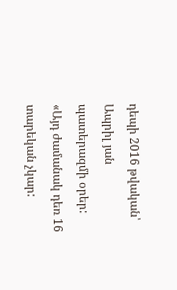դեպի 2016 թվական՝ Ապրիլ յան պատերազմի օրեր: «Այդ ժամանակ դեռ 16 տարեկան չկար: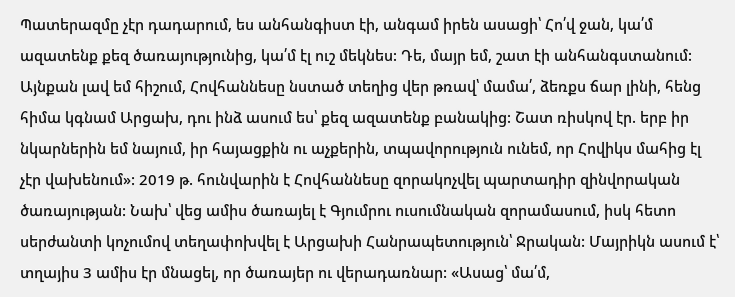Պատերազմը չէր դադարում, ես անհանգիստ էի, անգամ իրեն ասացի՝ Հո՛վ ջան, կա՛մ ազատենք քեզ ծառայությունից, կա՛մ էլ ուշ մեկնես: Դե, մայր եմ, շատ էի անհանգստանում: Այնքան լավ եմ հիշում, Հովհաննեսը նստած տեղից վեր թռավ՝ մամա՛, ձեռքս ճար լինի, հենց հիմա կգնամ Արցախ, դու ինձ ասում ես՝ քեզ ազատենք բանակից: Շատ ռիսկով էր. երբ իր նկարներին եմ նայում, իր հայացքին ու աչքերին, տպավորություն ունեմ, որ Հովիկս մահից էլ չէր վախենում»: 2019 թ. հունվարին է Հովհաննեսը զորակոչվել պարտադիր զինվորական ծառայության: Նախ՝ վեց ամիս ծառայել է Գյումրու ուսումնական զորամասում, իսկ հետո սերժանտի կոչումով տեղափոխվել է Արցախի Հանրապետություն՝ Ջրական: Մայրիկն ասում է՝ տղայիս 3 ամիս էր մնացել, որ ծառայեր ու վերադառնար: «Ասաց՝ մա՛մ,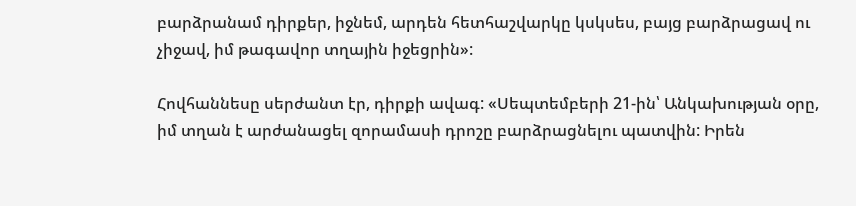բարձրանամ դիրքեր, իջնեմ, արդեն հետհաշվարկը կսկսես, բայց բարձրացավ ու չիջավ, իմ թագավոր տղային իջեցրին»:

Հովհաննեսը սերժանտ էր, դիրքի ավագ: «Սեպտեմբերի 21-ին՝ Անկախության օրը, իմ տղան է արժանացել զորամասի դրոշը բարձրացնելու պատվին: Իրեն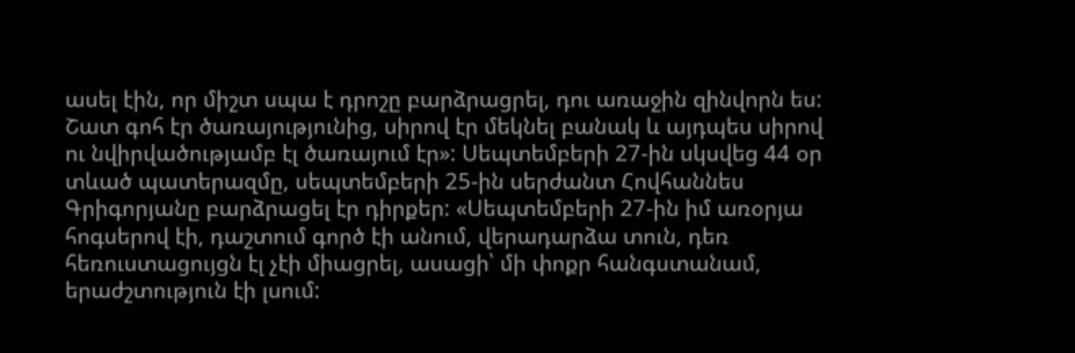ասել էին, որ միշտ սպա է դրոշը բարձրացրել, դու առաջին զինվորն ես: Շատ գոհ էր ծառայությունից, սիրով էր մեկնել բանակ և այդպես սիրով ու նվիրվածությամբ էլ ծառայում էր»: Սեպտեմբերի 27-ին սկսվեց 44 օր տևած պատերազմը, սեպտեմբերի 25-ին սերժանտ Հովհաննես Գրիգորյանը բարձրացել էր դիրքեր: «Սեպտեմբերի 27-ին իմ առօրյա հոգսերով էի, դաշտում գործ էի անում, վերադարձա տուն, դեռ հեռուստացույցն էլ չէի միացրել, ասացի՝ մի փոքր հանգստանամ, երաժշտություն էի լսում: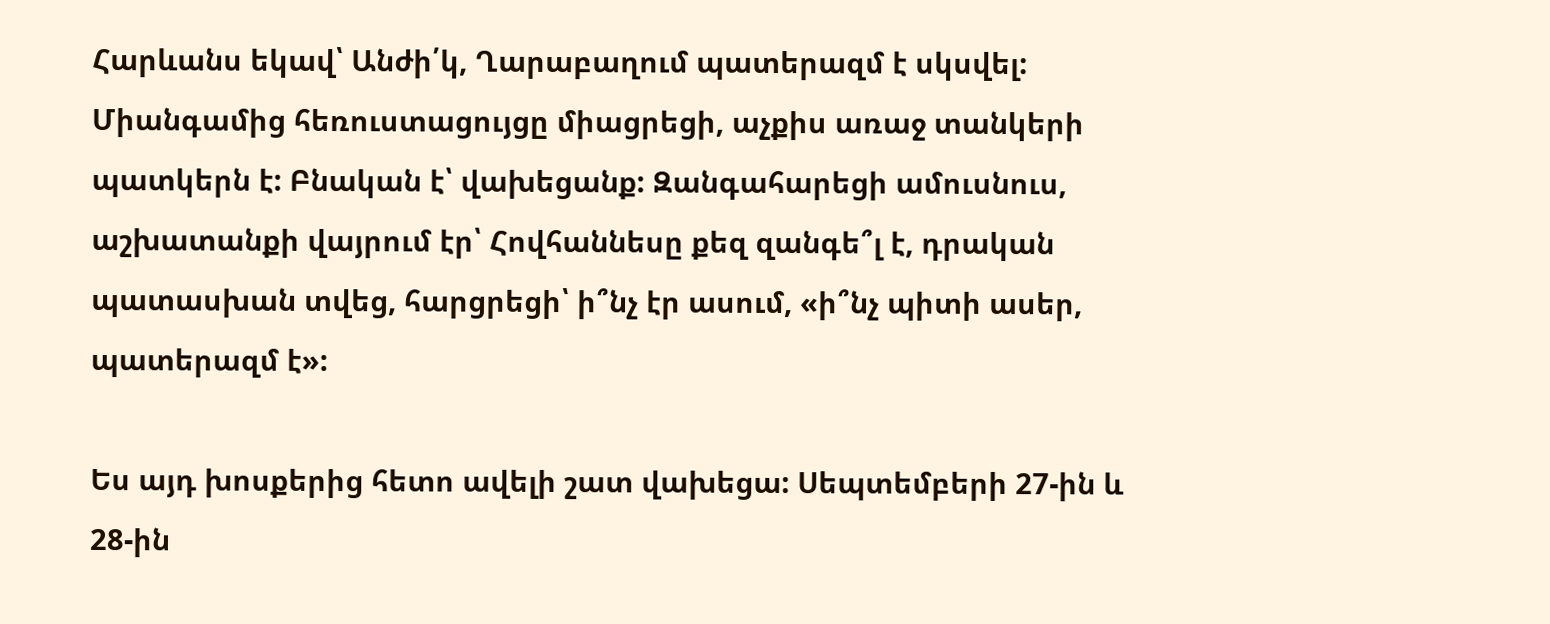Հարևանս եկավ՝ Անժի՛կ, Ղարաբաղում պատերազմ է սկսվել: Միանգամից հեռուստացույցը միացրեցի, աչքիս առաջ տանկերի պատկերն է: Բնական է՝ վախեցանք: Զանգահարեցի ամուսնուս, աշխատանքի վայրում էր՝ Հովհաննեսը քեզ զանգե՞լ է, դրական պատասխան տվեց, հարցրեցի՝ ի՞նչ էր ասում, «ի՞նչ պիտի ասեր, պատերազմ է»:

Ես այդ խոսքերից հետո ավելի շատ վախեցա: Սեպտեմբերի 27-ին և 28-ին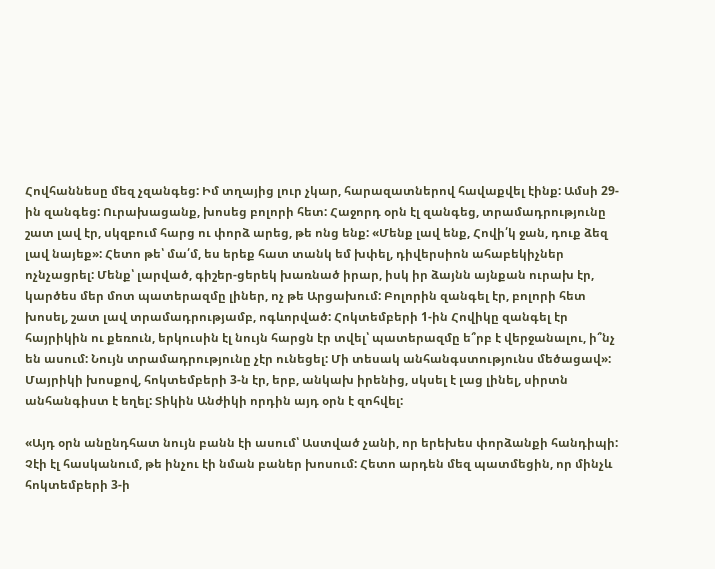Հովհաննեսը մեզ չզանգեց: Իմ տղայից լուր չկար, հարազատներով հավաքվել էինք: Ամսի 29-ին զանգեց: Ուրախացանք, խոսեց բոլորի հետ: Հաջորդ օրն էլ զանգեց, տրամադրությունը շատ լավ էր, սկզբում հարց ու փորձ արեց, թե ոնց ենք: «Մենք լավ ենք, Հովի՛կ ջան, դուք ձեզ լավ նայեք»: Հետո թե՝ մա՛մ, ես երեք հատ տանկ եմ խփել, դիվերսիոն ահաբեկիչներ ոչնչացրել: Մենք՝ լարված, գիշեր-ցերեկ խառնած իրար, իսկ իր ձայնն այնքան ուրախ էր, կարծես մեր մոտ պատերազմը լիներ, ոչ թե Արցախում: Բոլորին զանգել էր, բոլորի հետ խոսել, շատ լավ տրամադրությամբ, ոգևորված: Հոկտեմբերի 1-ին Հովիկը զանգել էր հայրիկին ու քեռուն, երկուսին էլ նույն հարցն էր տվել՝ պատերազմը ե՞րբ է վերջանալու, ի՞նչ են ասում: Նույն տրամադրությունը չէր ունեցել: Մի տեսակ անհանգստությունս մեծացավ»: Մայրիկի խոսքով, հոկտեմբերի 3-ն էր, երբ, անկախ իրենից, սկսել է լաց լինել, սիրտն անհանգիստ է եղել: Տիկին Անժիկի որդին այդ օրն է զոհվել:

«Այդ օրն անընդհատ նույն բանն էի ասում՝ Աստված չանի, որ երեխես փորձանքի հանդիպի: Չէի էլ հասկանում, թե ինչու էի նման բաներ խոսում: Հետո արդեն մեզ պատմեցին, որ մինչև հոկտեմբերի 3-ի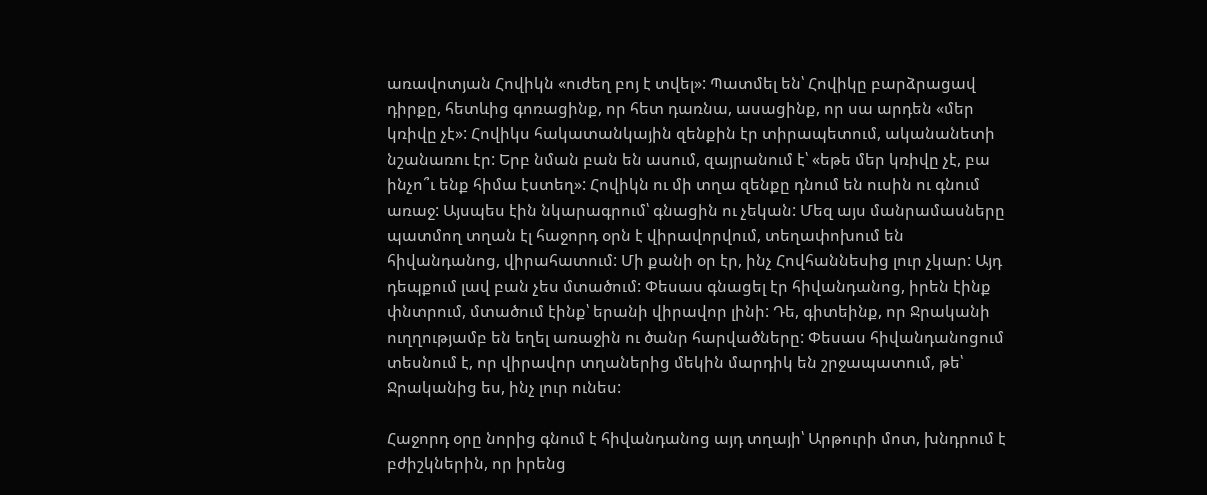առավոտյան Հովիկն «ուժեղ բոյ է տվել»: Պատմել են՝ Հովիկը բարձրացավ դիրքը, հետևից գոռացինք, որ հետ դառնա, ասացինք, որ սա արդեն «մեր կռիվը չէ»: Հովիկս հակատանկային զենքին էր տիրապետում, ականանետի նշանառու էր: Երբ նման բան են ասում, զայրանում է՝ «եթե մեր կռիվը չէ, բա ինչո՞ւ ենք հիմա էստեղ»: Հովիկն ու մի տղա զենքը դնում են ուսին ու գնում առաջ: Այսպես էին նկարագրում՝ գնացին ու չեկան: Մեզ այս մանրամասները պատմող տղան էլ հաջորդ օրն է վիրավորվում, տեղափոխում են հիվանդանոց, վիրահատում: Մի քանի օր էր, ինչ Հովհաննեսից լուր չկար: Այդ դեպքում լավ բան չես մտածում: Փեսաս գնացել էր հիվանդանոց, իրեն էինք փնտրում, մտածում էինք՝ երանի վիրավոր լինի: Դե, գիտեինք, որ Ջրականի ուղղությամբ են եղել առաջին ու ծանր հարվածները: Փեսաս հիվանդանոցում տեսնում է, որ վիրավոր տղաներից մեկին մարդիկ են շրջապատում, թե՝ Ջրականից ես, ինչ լուր ունես:

Հաջորդ օրը նորից գնում է հիվանդանոց այդ տղայի՝ Արթուրի մոտ, խնդրում է բժիշկներին, որ իրենց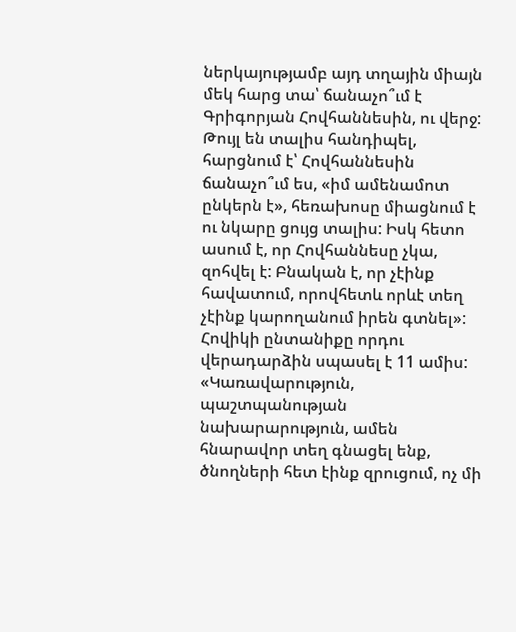ներկայությամբ այդ տղային միայն մեկ հարց տա՝ ճանաչո՞ւմ է Գրիգորյան Հովհաննեսին, ու վերջ: Թույլ են տալիս հանդիպել, հարցնում է՝ Հովհաննեսին ճանաչո՞ւմ ես, «իմ ամենամոտ ընկերն է», հեռախոսը միացնում է ու նկարը ցույց տալիս: Իսկ հետո ասում է, որ Հովհաննեսը չկա, զոհվել է: Բնական է, որ չէինք հավատում, որովհետև որևէ տեղ չէինք կարողանում իրեն գտնել»: Հովիկի ընտանիքը որդու վերադարձին սպասել է 11 ամիս: «Կառավարություն, պաշտպանության նախարարություն, ամեն հնարավոր տեղ գնացել ենք, ծնողների հետ էինք զրուցում, ոչ մի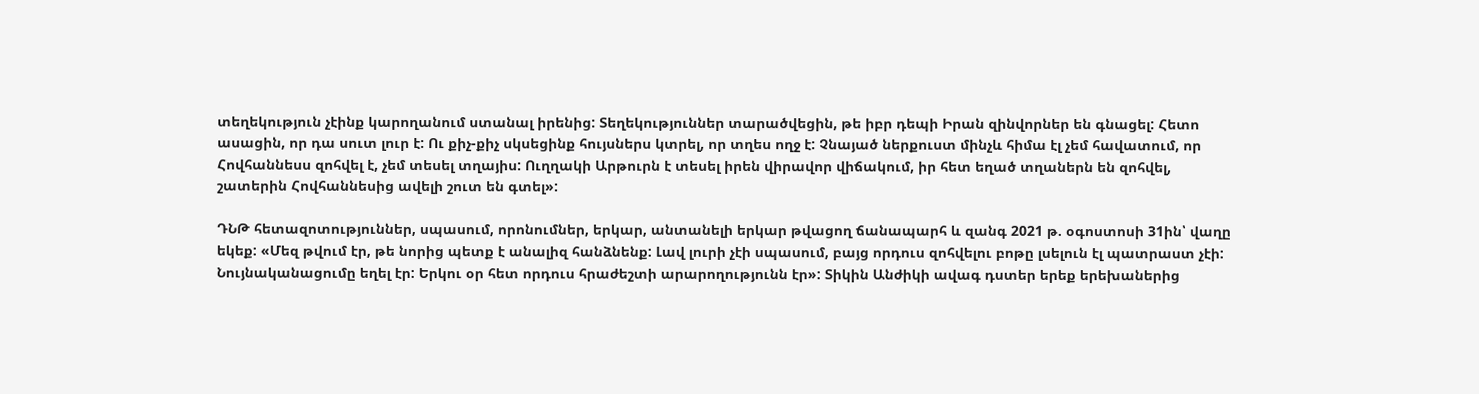տեղեկություն չէինք կարողանում ստանալ իրենից: Տեղեկություններ տարածվեցին, թե իբր դեպի Իրան զինվորներ են գնացել: Հետո ասացին, որ դա սուտ լուր է: Ու քիչ-քիչ սկսեցինք հույսներս կտրել, որ տղես ողջ է: Չնայած ներքուստ մինչև հիմա էլ չեմ հավատում, որ Հովհաննեսս զոհվել է, չեմ տեսել տղայիս: Ուղղակի Արթուրն է տեսել իրեն վիրավոր վիճակում, իր հետ եղած տղաներն են զոհվել, շատերին Հովհաննեսից ավելի շուտ են գտել»:

ԴՆԹ հետազոտություններ, սպասում, որոնումներ, երկար, անտանելի երկար թվացող ճանապարհ և զանգ 2021 թ. օգոստոսի 31ին՝ վաղը եկեք: «Մեզ թվում էր, թե նորից պետք է անալիզ հանձնենք: Լավ լուրի չէի սպասում, բայց որդուս զոհվելու բոթը լսելուն էլ պատրաստ չէի: Նույնականացումը եղել էր: Երկու օր հետ որդուս հրաժեշտի արարողությունն էր»: Տիկին Անժիկի ավագ դստեր երեք երեխաներից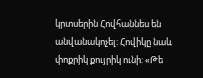կրտսերին Հովհաննես են անվանակոչել: Հովիկը նաև փոքրիկ քույրիկ ունի: «Թե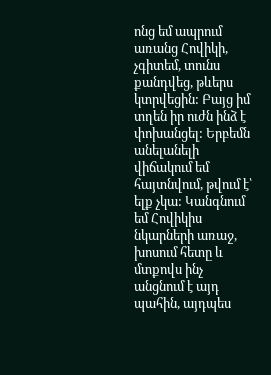ոնց եմ ապրում առանց Հովիկի, չգիտեմ, տունս քանդվեց, թևերս կտրվեցին: Բայց իմ տղեն իր ուժն ինձ է փոխանցել: Երբեմն անելանելի վիճակում եմ հայտնվում, թվում է՝ ելք չկա: Կանգնում եմ Հովիկիս նկարների առաջ, խոսում հետը և մտքովս ինչ անցնում է այդ պահին, այդպես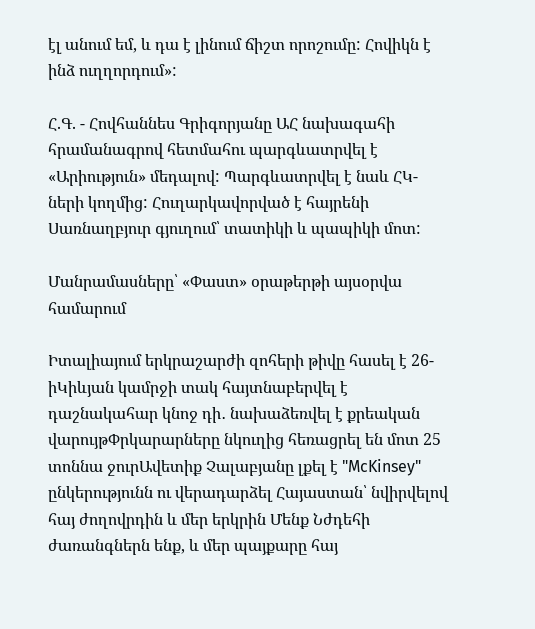էլ անում եմ, և դա է լինում ճիշտ որոշումը: Հովիկն է ինձ ուղղորդում»:

Հ.Գ. - Հովհաննես Գրիգորյանը ԱՀ նախագահի հրամանագրով հետմահու պարգևատրվել է «Արիություն» մեդալով: Պարգևատրվել է նաև ՀԿ-ների կողմից: Հուղարկավորված է հայրենի Սառնաղբյուր գյուղում՝ տատիկի և պապիկի մոտ:

Մանրամասները՝ «Փաստ» օրաթերթի այսօրվա համարում

Իտալիայում երկրաշարժի զոհերի թիվը հասել է 26-իԿիևյան կամրջի տակ հայտնաբերվել է դաշնակահար կնոջ դի․ նախաձեռվել է քրեական վարույթՓրկարարները նկուղից հեռացրել են մոտ 25 տոննա ջուրԱվետիք Չալաբյանը լքել է "McKinsey" ընկերությունն ու վերադարձել Հայաստան՝ նվիրվելով հայ ժողովրդին և մեր երկրին Մենք Նժդեհի ժառանգներն ենք, և մեր պայքարը հայ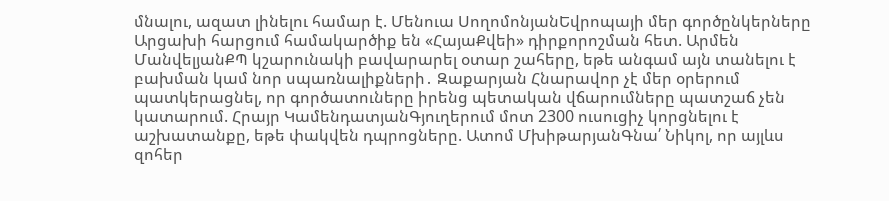մնալու, ազատ լինելու համար է. Մենուա ՍողոմոնյանԵվրոպայի մեր գործընկերները Արցախի հարցում համակարծիք են «ՀայաՔվեի» դիրքորոշման հետ. Արմեն ՄանվելյանՔՊ կշարունակի բավարարել օտար շահերը, եթե անգամ այն տանելու է բախման կամ նոր սպառնալիքների․ Զաքարյան Հնարավոր չէ մեր օրերում պատկերացնել, որ գործատուները իրենց պետական վճարումները պատշաճ չեն կատարում. Հրայր ԿամենդատյանԳյուղերում մոտ 2300 ուսուցիչ կորցնելու է աշխատանքը, եթե փակվեն դպրոցները. Ատոմ ՄխիթարյանԳնա՛ Նիկոլ, որ այլևս զոհեր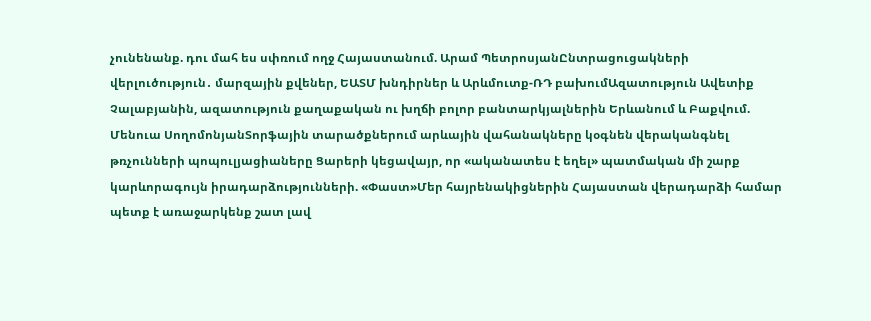չունենանք. դու մահ ես սփռում ողջ Հայաստանում. Արամ ՊետրոսյանԸնտրացուցակների վերլուծություն․ մարզային քվեներ, ԵԱՏՄ խնդիրներ և Արևմուտք-ՌԴ բախումԱզատություն Ավետիք Չալաբյանին, ազատություն քաղաքական ու խղճի բոլոր բանտարկյալներին Երևանում և Բաքվում. Մենուա ՍողոմոնյանՏորֆային տարածքներում արևային վահանակները կօգնեն վերականգնել թռչունների պոպուլյացիաները Ցարերի կեցավայր, որ «ականատես է եղել» պատմական մի շարք կարևորագույն իրադարձությունների. «Փաստ»Մեր հայրենակիցներին Հայաստան վերադարձի համար պետք է առաջարկենք շատ լավ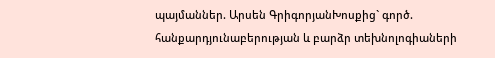պայմաններ. Արսեն ԳրիգորյանԽոսքից` գործ. հանքարդյունաբերության և բարձր տեխնոլոգիաների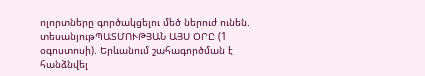ոլորտները գործակցելու մեծ ներուժ ունեն. տեսանյութՊԱՏՄՈՒԹՅԱՆ ԱՅՍ ՕՐԸ (1 օգոստոսի). Երևանում շահագործման է հանձնվել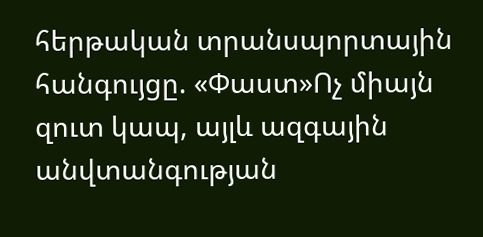հերթական տրանսպորտային հանգույցը. «Փաստ»Ոչ միայն զուտ կապ, այլև ազգային անվտանգության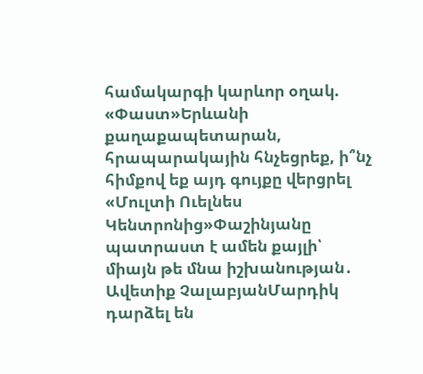համակարգի կարևոր օղակ. «Փաստ»Երևանի քաղաքապետարան, հրապարակային հնչեցրեք, ի՞նչ հիմքով եք այդ գույքը վերցրել «Մուլտի Ուելնես Կենտրոնից»Փաշինյանը պատրաստ է ամեն քայլի՝ միայն թե մնա իշխանության․ Ավետիք ՉալաբյանՄարդիկ դարձել են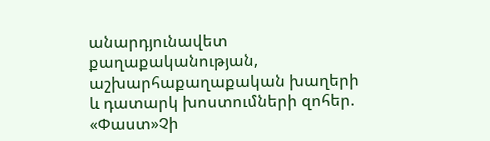անարդյունավետ քաղաքականության, աշխարհաքաղաքական խաղերի և դատարկ խոստումների զոհեր. «Փաստ»Չի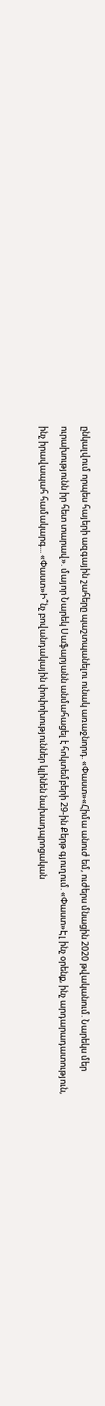ընկալվում որպես հայերի ազգային շահերը պաշտպանելու ունակ առաջնորդ. «Փաստ»«Հիմա անուժ եմ, ուժերս մնացին 2020 թվականում. Նարեկս մեր ուրախությունն իր հետ տարավ». մայոր Նարեկ Սաֆարյանն անմահացել է հոկտեմբերի 29-ին Քերթ գյուղում. «Փաստ»Էլ ինչ օրենք, ինչ արդարադատություն, ինչ իրավապահ համակարգ... «Փաստ»Ի՞նչ բովանդակային փոփոխություններ կլինեն նախադպրոցական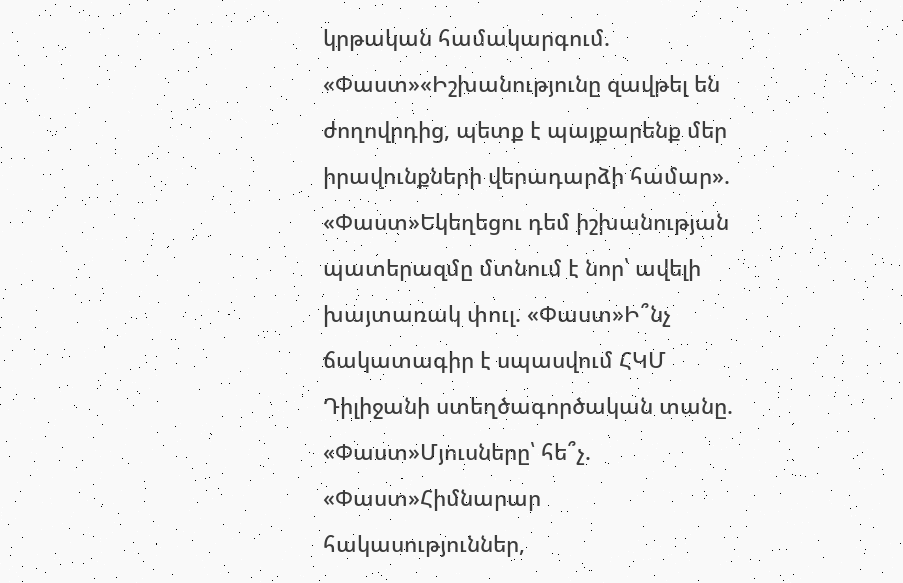կրթական համակարգում. «Փաստ»«Իշխանությունը զավթել են ժողովրդից, պետք է պայքարենք մեր իրավունքների վերադարձի համար». «Փաստ»Եկեղեցու դեմ իշխանության պատերազմը մտնում է նոր՝ ավելի խայտառակ փուլ. «Փաստ»Ի՞նչ ճակատագիր է սպասվում ՀԿՄ Դիլիջանի ստեղծագործական տանը. «Փաստ»Մյուսները՝ հե՞չ. «Փաստ»Հիմնարար հակասություններ,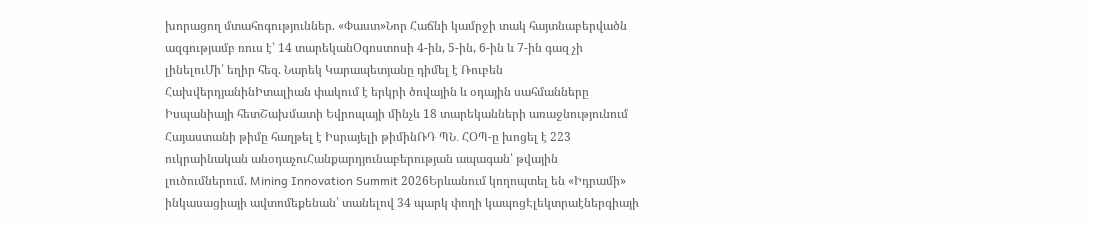խորացող մտահոգություններ. «Փաստ»Նոր Հաճնի կամրջի տակ հայտնաբերվածն ազգությամբ ռուս է՝ 14 տարեկանՕգոստոսի 4-ին, 5-ին, 6-ին և 7-ին գազ չի լինելուՄի՛ եղիր հեզ. Նարեկ Կարապետյանը դիմել է Ռուբեն ՀախվերդյանինԻտալիան փակում է երկրի ծովային և օդային սահմանները Իսպանիայի հետՇախմատի Եվրոպայի մինչև 18 տարեկանների առաջնությունում Հայաստանի թիմը հաղթել է Իսրայելի թիմինՌԴ ՊՆ․ ՀՕՊ-ը խոցել է 223 ուկրաինական անօդաչուՀանքարդյունաբերության ապագան՝ թվային լուծումներում. Mining Innovation Summit 2026Երևանում կողոպտել են «Իդրամի» ինկասացիայի ավտոմեքենան՝ տանելով 34 պարկ փողի կապոցԷլեկտրաէներգիայի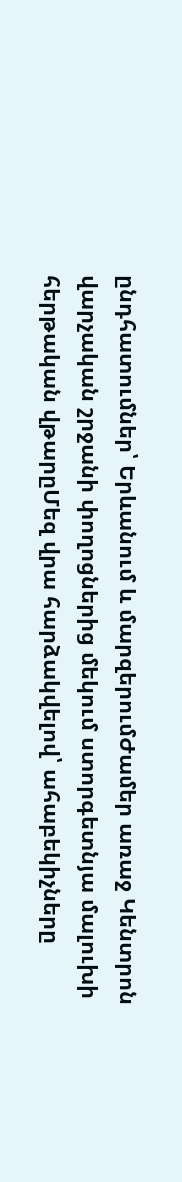ընդհատումներ՝ Երևանում և մարզերումԺամեր առաջ Կենտրոն վարչական շրջանի փողոցներից մեկում ստորգետնյա մալուխի հերթական վթարըՄեզ վրա հարձակվելով՝ ահաբեկիչները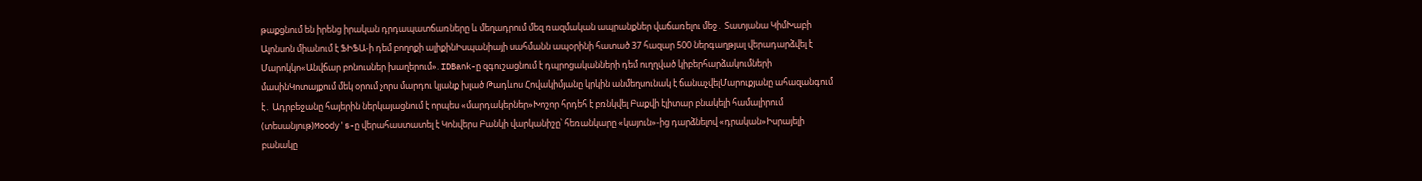թաքցնում են իրենց իրական դրդապատճառները և մեղադրում մեզ ռազմական ապրանքներ վաճառելու մեջ․ Տատյանա ԿիմԽաբի Ալոնսոն միանում է ՖԻՖԱ-ի դեմ բողոքի ալիքինԻսպանիայի սահմանն ապօրինի հատած 37 հազար 500 ներգաղթյալ վերադարձվել է Մարոկկո«Անվճար բոնուսներ խաղերում». IDBank-ը զգուշացնում է դպրոցականների դեմ ուղղված կիբերհարձակումների մասինԿոտայքում մեկ օրում չորս մարդու կյանք խլած Թադևոս Հովակիմյանը կրկին անմեղսունակ է ճանաչվելՄարուքյանը ահազանգում է․ Ադրբեջանը հայերին ներկայացնում է որպես «մարդակերներ»Խոշոր հրդեհ է բռնկվել Բաքվի էլիտար բնակելի համալիրում (տեսանյութ)Moody's-ը վերահաստատել է Կոնվերս Բանկի վարկանիշը՝ հեռանկարը «կայուն»-ից դարձնելով «դրական»Իսրայելի բանակը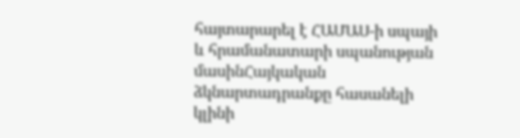հայտարարել է ՀԱՄԱՍ-ի սպայի և հրամանատարի սպանության մասինՀայկական ձկնարտադրանքը հասանելի կլինի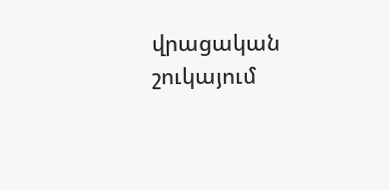վրացական շուկայում